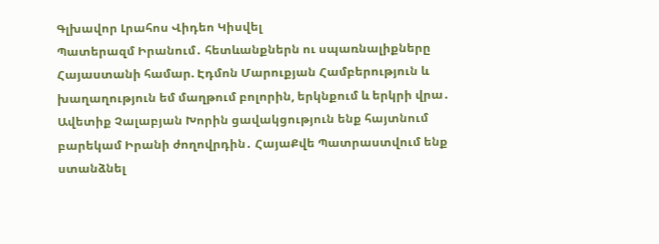Գլխավոր Լրահոս Վիդեո Կիսվել
Պատերազմ Իրանում․ հետևանքներն ու սպառնալիքները Հայաստանի համար. Էդմոն Մարուքյան Համբերություն և խաղաղություն եմ մաղթում բոլորին, երկնքում և երկրի վրա․ Ավետիք Չալաբյան Խորին ցավակցություն ենք հայտնում բարեկամ Իրանի ժողովրդին․ ՀայաՔվե Պատրաստվում ենք ստանձնել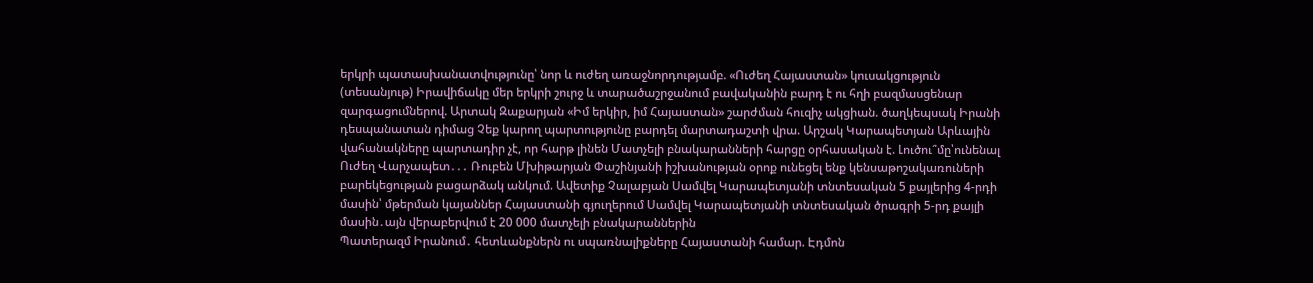երկրի պատասխանատվությունը՝ նոր և ուժեղ առաջնորդությամբ. «Ուժեղ Հայաստան» կուսակցություն (տեսանյութ) Իրավիճակը մեր երկրի շուրջ և տարածաշրջանում բավականին բարդ է ու հղի բազմասցենար զարգացումներով. Արտակ Զաքարյան «Իմ երկիր, իմ Հայաստան» շարժման հուզիչ ակցիան. ծաղկեպսակ Իրանի դեսպանատան դիմաց Չեք կարող պարտությունը բարդել մարտադաշտի վրա. Արշակ Կարապետյան Արևային վահանակները պարտադիր չէ, որ հարթ լինեն Մատչելի բնակարանների հարցը օրհասական է. Լուծու՞մը՝ունենալ Ուժեղ Վարչապետ․․․ Ռուբեն Մխիթարյան Փաշինյանի իշխանության օրոք ունեցել ենք կենսաթոշակառուների բարեկեցության բացարձակ անկում. Ավետիք Չալաբյան Սամվել Կարապետյանի տնտեսական 5 քայլերից 4-րդի մասին՝ մթերման կայաններ Հայաստանի գյուղերում Սամվել Կարապետյանի տնտեսական ծրագրի 5-րդ քայլի մասին․այն վերաբերվում է 20 000 մատչելի բնակարաններին
Պատերազմ Իրանում․ հետևանքներն ու սպառնալիքները Հայաստանի համար. Էդմոն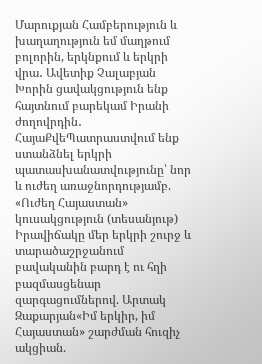Մարուքյան Համբերություն և խաղաղություն եմ մաղթում բոլորին, երկնքում և երկրի վրա․ Ավետիք Չալաբյան Խորին ցավակցություն ենք հայտնում բարեկամ Իրանի ժողովրդին․ ՀայաՔվեՊատրաստվում ենք ստանձնել երկրի պատասխանատվությունը՝ նոր և ուժեղ առաջնորդությամբ. «Ուժեղ Հայաստան» կուսակցություն (տեսանյութ) Իրավիճակը մեր երկրի շուրջ և տարածաշրջանում բավականին բարդ է ու հղի բազմասցենար զարգացումներով. Արտակ Զաքարյան«Իմ երկիր, իմ Հայաստան» շարժման հուզիչ ակցիան.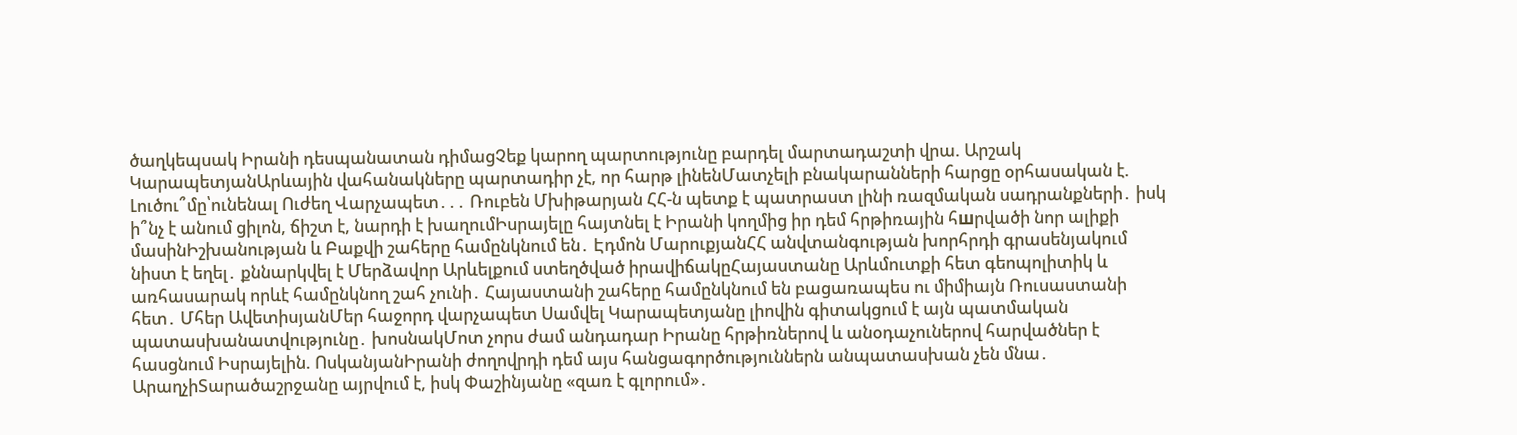ծաղկեպսակ Իրանի դեսպանատան դիմացՉեք կարող պարտությունը բարդել մարտադաշտի վրա. Արշակ ԿարապետյանԱրևային վահանակները պարտադիր չէ, որ հարթ լինենՄատչելի բնակարանների հարցը օրհասական է. Լուծու՞մը՝ունենալ Ուժեղ Վարչապետ․․․ Ռուբեն Մխիթարյան ՀՀ-ն պետք է պատրաստ լինի ռազմական սադրանքների․ իսկ ի՞նչ է անում ցիլոն, ճիշտ է, նարդի է խաղումԻսրայելը հայտնել է Իրանի կողմից իր դեմ հրթիռային հшրվածի նոր ալիքի մասինԻշխանության և Բաքվի շահերը համընկնում են․ Էդմոն ՄարուքյանՀՀ անվտանգության խորհրդի գրասենյակում նիստ է եղել․ քննարկվել է Մերձավոր Արևելքում ստեղծված իրավիճակըՀայաստանը Արևմուտքի հետ գեոպոլիտիկ և առհասարակ որևէ համընկնող շահ չունի․ Հայաստանի շահերը համընկնում են բացառապես ու միմիայն Ռուսաստանի հետ․ Մհեր ԱվետիսյանՄեր հաջորդ վարչապետ Սամվել Կարապետյանը լիովին գիտակցում է այն պատմական պատասխանատվությունը․ խոսնակՄոտ չորս ժամ անդադար Իրանը հրթիռներով և անօդաչուներով հարվածներ է հասցնում Իսրայելին. ՈսկանյանԻրանի ժողովրդի դեմ այս հանցագործություններն անպատասխան չեն մնա․ ԱրաղչիՏարածաշրջանը այրվում է, իսկ Փաշինյանը «զառ է գլորում»․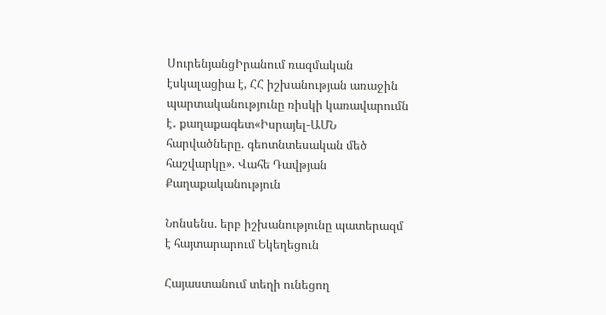ՍուրենյանցԻրանում ռազմական էսկալացիա է, ՀՀ իշխանության առաջին պարտականությունը ռիսկի կառավարումն է․ քաղաքագետ«Իսրայել-ԱՄՆ հարվածները. գեոտնտեսական մեծ հաշվարկը». Վահե Դավթյան
Քաղաքականություն

Նոնսենս. երբ իշխանությունը պատերազմ է հայտարարում Եկեղեցուն

Հայաստանում տեղի ունեցող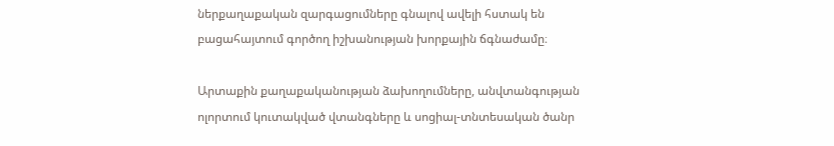ներքաղաքական զարգացումները գնալով ավելի հստակ են բացահայտում գործող իշխանության խորքային ճգնաժամը։

Արտաքին քաղաքականության ձախողումները, անվտանգության ոլորտում կուտակված վտանգները և սոցիալ-տնտեսական ծանր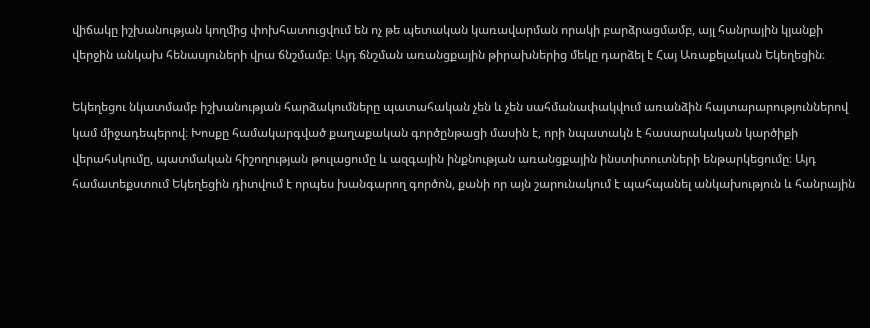վիճակը իշխանության կողմից փոխհատուցվում են ոչ թե պետական կառավարման որակի բարձրացմամբ, այլ հանրային կյանքի վերջին անկախ հենասյուների վրա ճնշմամբ։ Այդ ճնշման առանցքային թիրախներից մեկը դարձել է Հայ Առաքելական Եկեղեցին։

Եկեղեցու նկատմամբ իշխանության հարձակումները պատահական չեն և չեն սահմանափակվում առանձին հայտարարություններով կամ միջադեպերով։ Խոսքը համակարգված քաղաքական գործընթացի մասին է, որի նպատակն է հասարակական կարծիքի վերահսկումը, պատմական հիշողության թուլացումը և ազգային ինքնության առանցքային ինստիտուտների ենթարկեցումը։ Այդ համատեքստում Եկեղեցին դիտվում է որպես խանգարող գործոն, քանի որ այն շարունակում է պահպանել անկախություն և հանրային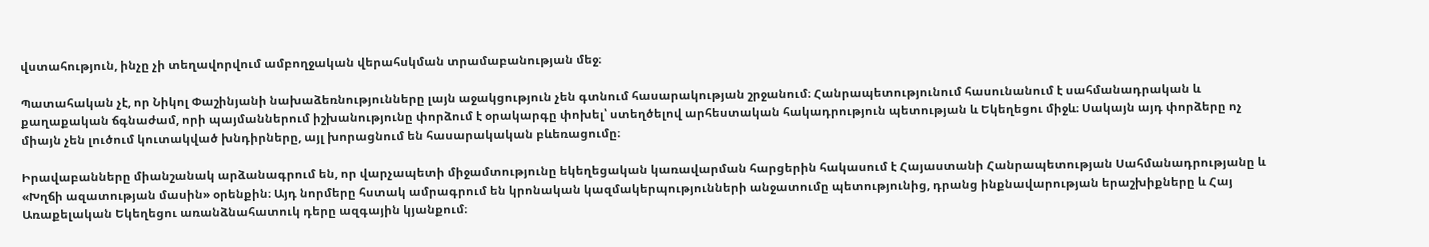վստահություն, ինչը չի տեղավորվում ամբողջական վերահսկման տրամաբանության մեջ։

Պատահական չէ, որ Նիկոլ Փաշինյանի նախաձեռնությունները լայն աջակցություն չեն գտնում հասարակության շրջանում։ Հանրապետությունում հասունանում է սահմանադրական և քաղաքական ճգնաժամ, որի պայմաններում իշխանությունը փորձում է օրակարգը փոխել՝ ստեղծելով արհեստական հակադրություն պետության և Եկեղեցու միջև։ Սակայն այդ փորձերը ոչ միայն չեն լուծում կուտակված խնդիրները, այլ խորացնում են հասարակական բևեռացումը։

Իրավաբանները միանշանակ արձանագրում են, որ վարչապետի միջամտությունը եկեղեցական կառավարման հարցերին հակասում է Հայաստանի Հանրապետության Սահմանադրությանը և «Խղճի ազատության մասին» օրենքին։ Այդ նորմերը հստակ ամրագրում են կրոնական կազմակերպությունների անջատումը պետությունից, դրանց ինքնավարության երաշխիքները և Հայ Առաքելական Եկեղեցու առանձնահատուկ դերը ազգային կյանքում։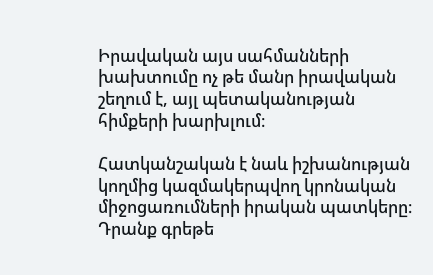Իրավական այս սահմանների խախտումը ոչ թե մանր իրավական շեղում է, այլ պետականության հիմքերի խարխլում։

Հատկանշական է նաև իշխանության կողմից կազմակերպվող կրոնական միջոցառումների իրական պատկերը։ Դրանք գրեթե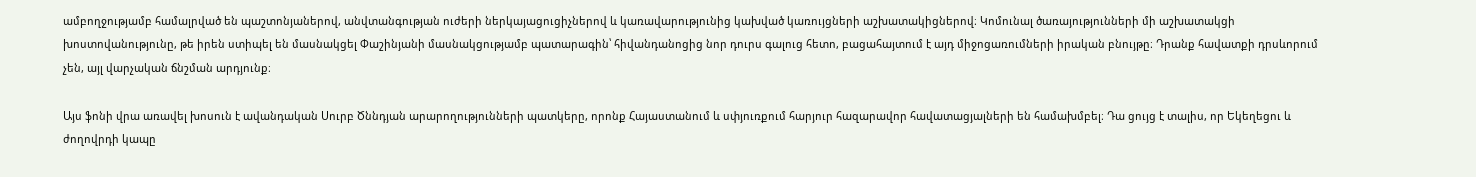ամբողջությամբ համալրված են պաշտոնյաներով, անվտանգության ուժերի ներկայացուցիչներով և կառավարությունից կախված կառույցների աշխատակիցներով։ Կոմունալ ծառայությունների մի աշխատակցի խոստովանությունը, թե իրեն ստիպել են մասնակցել Փաշինյանի մասնակցությամբ պատարագին՝ հիվանդանոցից նոր դուրս գալուց հետո, բացահայտում է այդ միջոցառումների իրական բնույթը։ Դրանք հավատքի դրսևորում չեն, այլ վարչական ճնշման արդյունք։

Այս ֆոնի վրա առավել խոսուն է ավանդական Սուրբ Ծննդյան արարողությունների պատկերը, որոնք Հայաստանում և սփյուռքում հարյուր հազարավոր հավատացյալների են համախմբել։ Դա ցույց է տալիս, որ Եկեղեցու և ժողովրդի կապը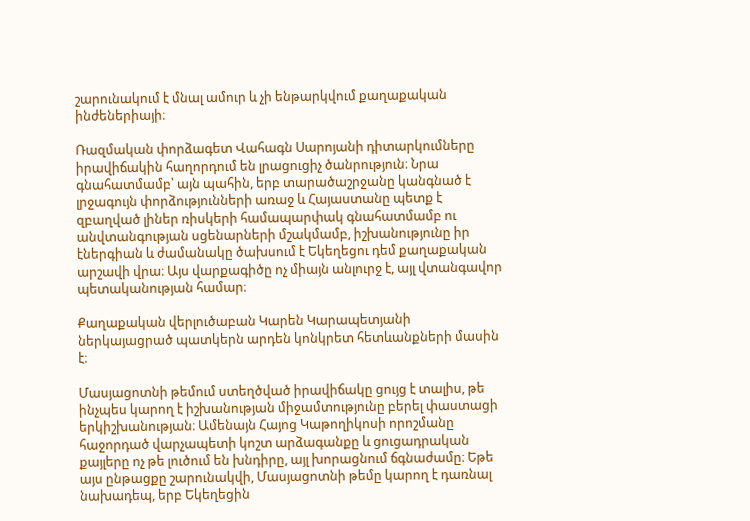շարունակում է մնալ ամուր և չի ենթարկվում քաղաքական ինժեներիայի։

Ռազմական փորձագետ Վահագն Սարոյանի դիտարկումները իրավիճակին հաղորդում են լրացուցիչ ծանրություն։ Նրա գնահատմամբ՝ այն պահին, երբ տարածաշրջանը կանգնած է լրջագույն փորձությունների առաջ և Հայաստանը պետք է զբաղված լիներ ռիսկերի համապարփակ գնահատմամբ ու անվտանգության սցենարների մշակմամբ, իշխանությունը իր էներգիան և ժամանակը ծախսում է Եկեղեցու դեմ քաղաքական արշավի վրա։ Այս վարքագիծը ոչ միայն անլուրջ է, այլ վտանգավոր պետականության համար։

Քաղաքական վերլուծաբան Կարեն Կարապետյանի ներկայացրած պատկերն արդեն կոնկրետ հետևանքների մասին է։

Մասյացոտնի թեմում ստեղծված իրավիճակը ցույց է տալիս, թե ինչպես կարող է իշխանության միջամտությունը բերել փաստացի երկիշխանության։ Ամենայն Հայոց Կաթողիկոսի որոշմանը հաջորդած վարչապետի կոշտ արձագանքը և ցուցադրական քայլերը ոչ թե լուծում են խնդիրը, այլ խորացնում ճգնաժամը։ Եթե այս ընթացքը շարունակվի, Մասյացոտնի թեմը կարող է դառնալ նախադեպ, երբ Եկեղեցին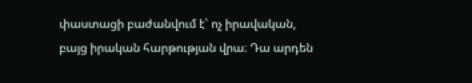փաստացի բաժանվում է՝ ոչ իրավական, բայց իրական հարթության վրա։ Դա արդեն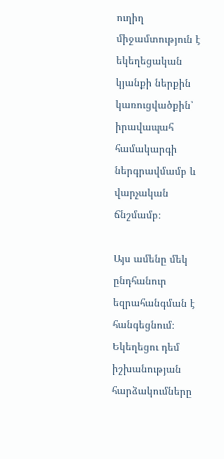ուղիղ միջամտություն է եկեղեցական կյանքի ներքին կառուցվածքին՝ իրավապահ համակարգի ներգրավմամբ և վարչական ճնշմամբ։

Այս ամենը մեկ ընդհանուր եզրահանգման է հանգեցնում։ Եկեղեցու դեմ իշխանության հարձակումները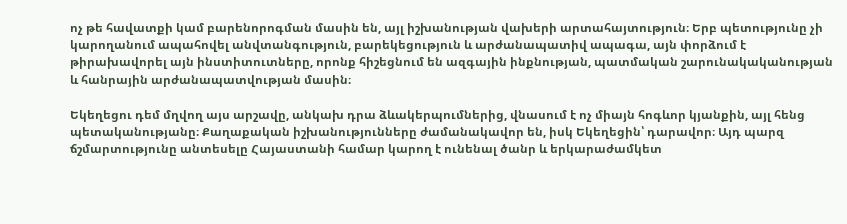ոչ թե հավատքի կամ բարենորոգման մասին են, այլ իշխանության վախերի արտահայտություն։ Երբ պետությունը չի կարողանում ապահովել անվտանգություն, բարեկեցություն և արժանապատիվ ապագա, այն փորձում է թիրախավորել այն ինստիտուտները, որոնք հիշեցնում են ազգային ինքնության, պատմական շարունակականության և հանրային արժանապատվության մասին։

Եկեղեցու դեմ մղվող այս արշավը, անկախ դրա ձևակերպումներից, վնասում է ոչ միայն հոգևոր կյանքին, այլ հենց պետականությանը։ Քաղաքական իշխանությունները ժամանակավոր են, իսկ Եկեղեցին՝ դարավոր։ Այդ պարզ ճշմարտությունը անտեսելը Հայաստանի համար կարող է ունենալ ծանր և երկարաժամկետ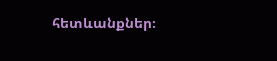հետևանքներ։